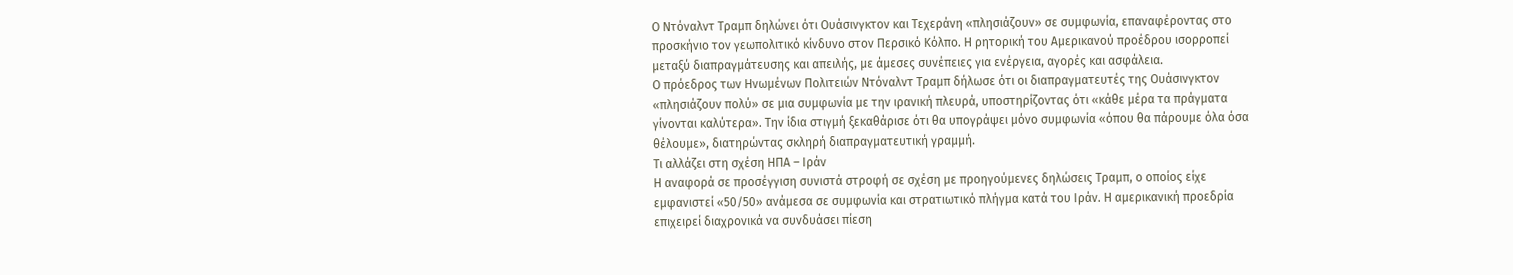Ο Ντόναλντ Τραμπ δηλώνει ότι Ουάσινγκτον και Τεχεράνη «πλησιάζουν» σε συμφωνία, επαναφέροντας στο προσκήνιο τον γεωπολιτικό κίνδυνο στον Περσικό Κόλπο. Η ρητορική του Αμερικανού προέδρου ισορροπεί μεταξύ διαπραγμάτευσης και απειλής, με άμεσες συνέπειες για ενέργεια, αγορές και ασφάλεια.
Ο πρόεδρος των Ηνωμένων Πολιτειών Ντόναλντ Τραμπ δήλωσε ότι οι διαπραγματευτές της Ουάσινγκτον «πλησιάζουν πολύ» σε μια συμφωνία με την ιρανική πλευρά, υποστηρίζοντας ότι «κάθε μέρα τα πράγματα γίνονται καλύτερα». Την ίδια στιγμή ξεκαθάρισε ότι θα υπογράψει μόνο συμφωνία «όπου θα πάρουμε όλα όσα θέλουμε», διατηρώντας σκληρή διαπραγματευτική γραμμή.
Τι αλλάζει στη σχέση ΗΠΑ – Ιράν
Η αναφορά σε προσέγγιση συνιστά στροφή σε σχέση με προηγούμενες δηλώσεις Τραμπ, ο οποίος είχε εμφανιστεί «50/50» ανάμεσα σε συμφωνία και στρατιωτικό πλήγμα κατά του Ιράν. Η αμερικανική προεδρία επιχειρεί διαχρονικά να συνδυάσει πίεση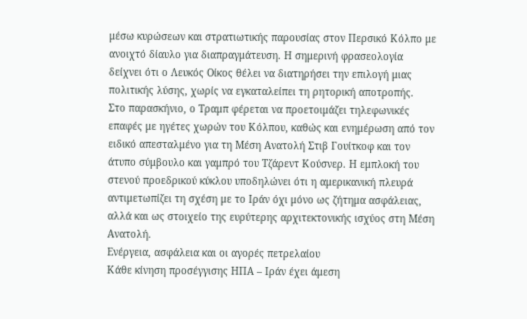μέσω κυρώσεων και στρατιωτικής παρουσίας στον Περσικό Κόλπο με ανοιχτό δίαυλο για διαπραγμάτευση. Η σημερινή φρασεολογία δείχνει ότι ο Λευκός Οίκος θέλει να διατηρήσει την επιλογή μιας πολιτικής λύσης, χωρίς να εγκαταλείπει τη ρητορική αποτροπής.
Στο παρασκήνιο, ο Τραμπ φέρεται να προετοιμάζει τηλεφωνικές επαφές με ηγέτες χωρών του Κόλπου, καθώς και ενημέρωση από τον ειδικό απεσταλμένο για τη Μέση Ανατολή Στιβ Γουίτκοφ και τον άτυπο σύμβουλο και γαμπρό του Τζάρεντ Κούσνερ. Η εμπλοκή του στενού προεδρικού κύκλου υποδηλώνει ότι η αμερικανική πλευρά αντιμετωπίζει τη σχέση με το Ιράν όχι μόνο ως ζήτημα ασφάλειας, αλλά και ως στοιχείο της ευρύτερης αρχιτεκτονικής ισχύος στη Μέση Ανατολή.
Ενέργεια, ασφάλεια και οι αγορές πετρελαίου
Κάθε κίνηση προσέγγισης ΗΠΑ – Ιράν έχει άμεση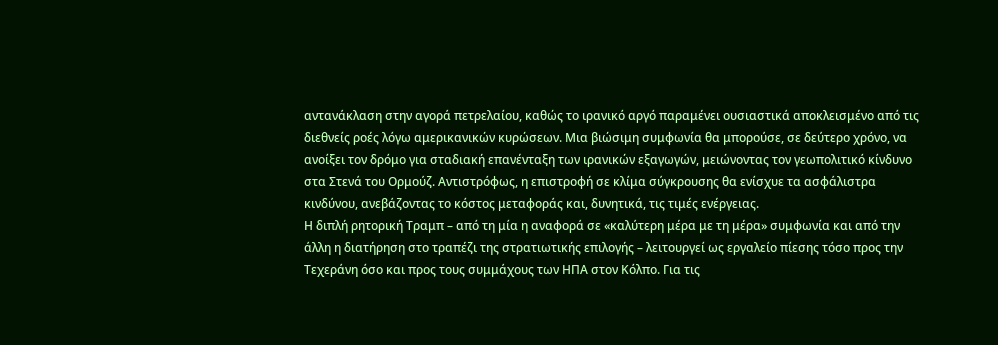αντανάκλαση στην αγορά πετρελαίου, καθώς το ιρανικό αργό παραμένει ουσιαστικά αποκλεισμένο από τις διεθνείς ροές λόγω αμερικανικών κυρώσεων. Μια βιώσιμη συμφωνία θα μπορούσε, σε δεύτερο χρόνο, να ανοίξει τον δρόμο για σταδιακή επανένταξη των ιρανικών εξαγωγών, μειώνοντας τον γεωπολιτικό κίνδυνο στα Στενά του Ορμούζ. Αντιστρόφως, η επιστροφή σε κλίμα σύγκρουσης θα ενίσχυε τα ασφάλιστρα κινδύνου, ανεβάζοντας το κόστος μεταφοράς και, δυνητικά, τις τιμές ενέργειας.
Η διπλή ρητορική Τραμπ – από τη μία η αναφορά σε «καλύτερη μέρα με τη μέρα» συμφωνία και από την άλλη η διατήρηση στο τραπέζι της στρατιωτικής επιλογής – λειτουργεί ως εργαλείο πίεσης τόσο προς την Τεχεράνη όσο και προς τους συμμάχους των ΗΠΑ στον Κόλπο. Για τις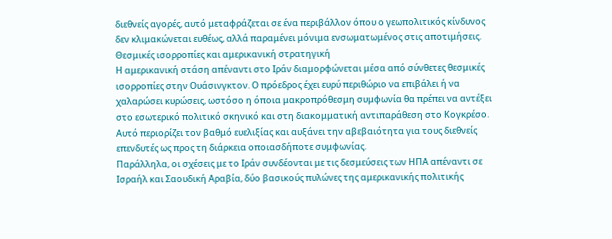διεθνείς αγορές, αυτό μεταφράζεται σε ένα περιβάλλον όπου ο γεωπολιτικός κίνδυνος δεν κλιμακώνεται ευθέως, αλλά παραμένει μόνιμα ενσωματωμένος στις αποτιμήσεις.
Θεσμικές ισορροπίες και αμερικανική στρατηγική
Η αμερικανική στάση απέναντι στο Ιράν διαμορφώνεται μέσα από σύνθετες θεσμικές ισορροπίες στην Ουάσινγκτον. Ο πρόεδρος έχει ευρύ περιθώριο να επιβάλει ή να χαλαρώσει κυρώσεις, ωστόσο η όποια μακροπρόθεσμη συμφωνία θα πρέπει να αντέξει στο εσωτερικό πολιτικό σκηνικό και στη διακομματική αντιπαράθεση στο Κογκρέσο. Αυτό περιορίζει τον βαθμό ευελιξίας και αυξάνει την αβεβαιότητα για τους διεθνείς επενδυτές ως προς τη διάρκεια οποιασδήποτε συμφωνίας.
Παράλληλα, οι σχέσεις με το Ιράν συνδέονται με τις δεσμεύσεις των ΗΠΑ απέναντι σε Ισραήλ και Σαουδική Αραβία, δύο βασικούς πυλώνες της αμερικανικής πολιτικής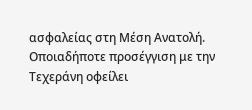ασφαλείας στη Μέση Ανατολή. Οποιαδήποτε προσέγγιση με την Τεχεράνη οφείλει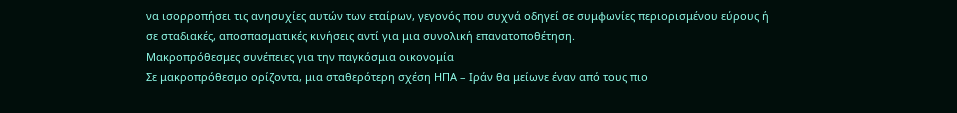να ισορροπήσει τις ανησυχίες αυτών των εταίρων, γεγονός που συχνά οδηγεί σε συμφωνίες περιορισμένου εύρους ή σε σταδιακές, αποσπασματικές κινήσεις αντί για μια συνολική επανατοποθέτηση.
Μακροπρόθεσμες συνέπειες για την παγκόσμια οικονομία
Σε μακροπρόθεσμο ορίζοντα, μια σταθερότερη σχέση ΗΠΑ – Ιράν θα μείωνε έναν από τους πιο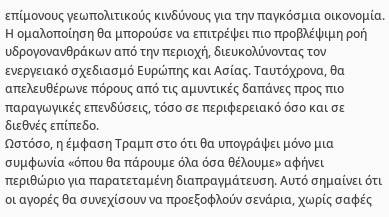επίμονους γεωπολιτικούς κινδύνους για την παγκόσμια οικονομία. Η ομαλοποίηση θα μπορούσε να επιτρέψει πιο προβλέψιμη ροή υδρογονανθράκων από την περιοχή, διευκολύνοντας τον ενεργειακό σχεδιασμό Ευρώπης και Ασίας. Ταυτόχρονα, θα απελευθέρωνε πόρους από τις αμυντικές δαπάνες προς πιο παραγωγικές επενδύσεις, τόσο σε περιφερειακό όσο και σε διεθνές επίπεδο.
Ωστόσο, η έμφαση Τραμπ στο ότι θα υπογράψει μόνο μια συμφωνία «όπου θα πάρουμε όλα όσα θέλουμε» αφήνει περιθώριο για παρατεταμένη διαπραγμάτευση. Αυτό σημαίνει ότι οι αγορές θα συνεχίσουν να προεξοφλούν σενάρια, χωρίς σαφές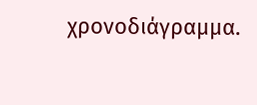χρονοδιάγραμμα.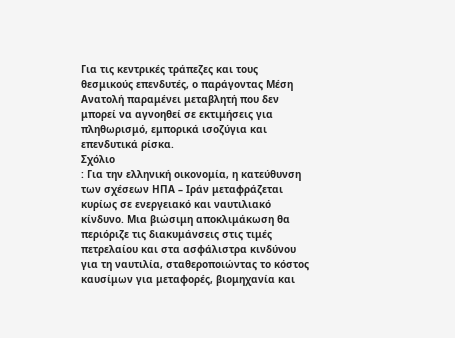Για τις κεντρικές τράπεζες και τους θεσμικούς επενδυτές, ο παράγοντας Μέση Ανατολή παραμένει μεταβλητή που δεν μπορεί να αγνοηθεί σε εκτιμήσεις για πληθωρισμό, εμπορικά ισοζύγια και επενδυτικά ρίσκα.
Σχόλιο
: Για την ελληνική οικονομία, η κατεύθυνση των σχέσεων ΗΠΑ – Ιράν μεταφράζεται κυρίως σε ενεργειακό και ναυτιλιακό κίνδυνο. Μια βιώσιμη αποκλιμάκωση θα περιόριζε τις διακυμάνσεις στις τιμές πετρελαίου και στα ασφάλιστρα κινδύνου για τη ναυτιλία, σταθεροποιώντας το κόστος καυσίμων για μεταφορές, βιομηχανία και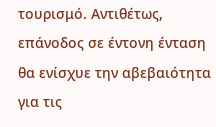τουρισμό. Αντιθέτως, επάνοδος σε έντονη ένταση θα ενίσχυε την αβεβαιότητα για τις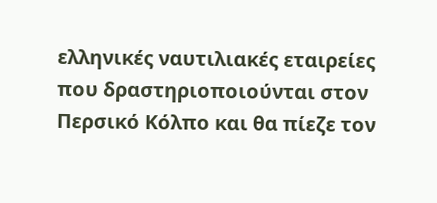ελληνικές ναυτιλιακές εταιρείες που δραστηριοποιούνται στον Περσικό Κόλπο και θα πίεζε τον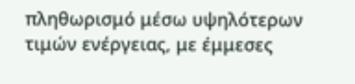πληθωρισμό μέσω υψηλότερων τιμών ενέργειας, με έμμεσες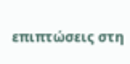επιπτώσεις στη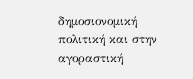δημοσιονομική πολιτική και στην αγοραστική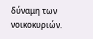δύναμη των νοικοκυριών.